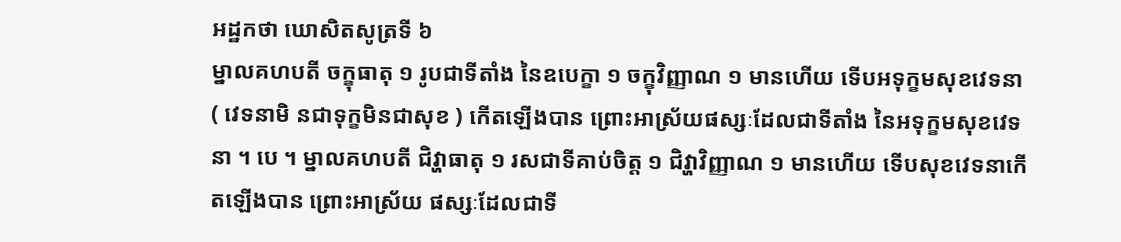អដ្ឋកថា ឃោសិតសូត្រទី ៦
ម្នាលគហបតី ចក្ខុធាតុ ១ រូបជាទីតាំង នៃឧបេក្ខា ១ ចក្ខុវិញ្ញាណ ១ មានហើយ ទើបអទុក្ខមសុខវេទនា ( វេទនាមិ នជាទុក្ខមិនជាសុខ ) កើតឡើងបាន ព្រោះអាស្រ័យផស្សៈដែលជាទីតាំង នៃអទុក្ខមសុខវេទនា ។ បេ ។ ម្នាលគហបតី ជិវ្ហាធាតុ ១ រសជាទីគាប់ចិត្ត ១ ជិវ្ហាវិញ្ញាណ ១ មានហើយ ទើបសុខវេទនាកើតឡើងបាន ព្រោះអាស្រ័យ ផស្សៈដែលជាទី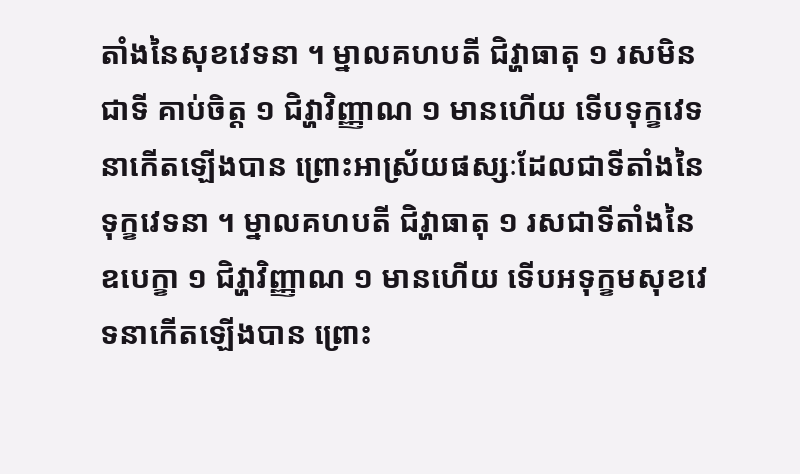តាំងនៃសុខវេទនា ។ ម្នាលគហបតី ជិវ្ហាធាតុ ១ រសមិនជាទី គាប់ចិត្ត ១ ជិវ្ហាវិញ្ញាណ ១ មានហើយ ទើបទុក្ខវេទនាកើតឡើងបាន ព្រោះអាស្រ័យផស្សៈដែលជាទីតាំងនៃទុក្ខវេទនា ។ ម្នាលគហបតី ជិវ្ហាធាតុ ១ រសជាទីតាំងនៃឧបេក្ខា ១ ជិវ្ហាវិញ្ញាណ ១ មានហើយ ទើបអទុក្ខមសុខវេទនាកើតឡើងបាន ព្រោះ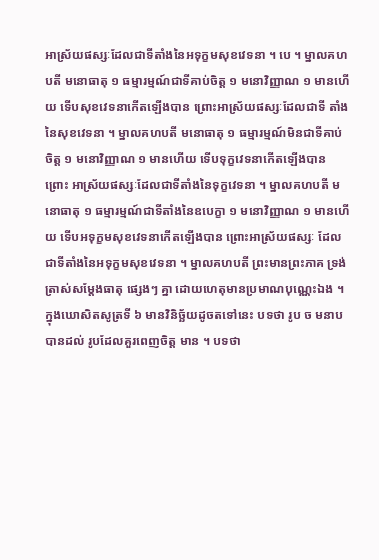អាស្រ័យផស្សៈដែលជាទីតាំងនៃអទុក្ខមសុខវេទនា ។ បេ ។ ម្នាលគហបតី មនោធាតុ ១ ធម្មារម្មណ៍ជាទីគាប់ចិត្ត ១ មនោវិញ្ញាណ ១ មានហើយ ទើបសុខវេទនាកើតឡើងបាន ព្រោះអាស្រ័យផស្សៈដែលជាទី តាំងនៃសុខវេទនា ។ ម្នាលគហបតី មនោធាតុ ១ ធម្មារម្មណ៍មិនជាទីគាប់ ចិត្ត ១ មនោវិញ្ញាណ ១ មានហើយ ទើបទុក្ខវេទនាកើតឡើងបាន ព្រោះ អាស្រ័យផស្សៈដែលជាទីតាំងនៃទុក្ខវេទនា ។ ម្នាលគហបតី មនោធាតុ ១ ធម្មារម្មណ៍ជាទីតាំងនៃឧបេក្ខា ១ មនោវិញ្ញាណ ១ មានហើយ ទើបអទុក្ខមសុខវេទនាកើតឡើងបាន ព្រោះអាស្រ័យផស្សៈ ដែលជាទីតាំងនៃអទុក្ខមសុខវេទនា ។ ម្នាលគហបតី ព្រះមានព្រះភាគ ទ្រង់ត្រាស់សម្តែងធាតុ ផ្សេងៗ គ្នា ដោយហេតុមានប្រមាណបុណ្ណេះឯង ។ ក្នុងឃោសិតសូត្រទី ៦ មានវិនិច្ឆ័យដូចតទៅនេះ បទថា រូប ច មនាប បានដល់ រូបដែលគួរពេញចិត្ត មាន ។ បទថា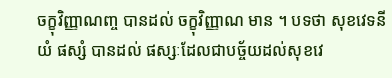ចក្ខុវិញ្ញាណញ្ច បានដល់ ចក្ខុវិញ្ញាណ មាន ។ បទថា សុខវេទនីយំ ផស្សំ បានដល់ ផស្សៈដែលជាបច្ច័យដល់សុខវេ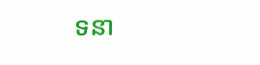ទនា